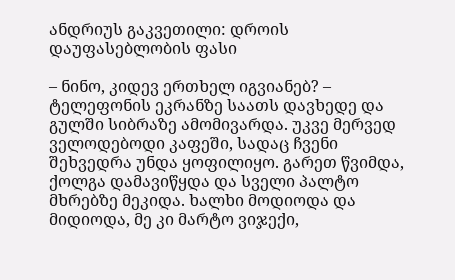ანდრიუს გაკვეთილი: დროის დაუფასებლობის ფასი

– ნინო, კიდევ ერთხელ იგვიანებ? – ტელეფონის ეკრანზე საათს დავხედე და გულში სიბრაზე ამომივარდა. უკვე მერვედ ველოდებოდი კაფეში, სადაც ჩვენი შეხვედრა უნდა ყოფილიყო. გარეთ წვიმდა, ქოლგა დამავიწყდა და სველი პალტო მხრებზე მეკიდა. ხალხი მოდიოდა და მიდიოდა, მე კი მარტო ვიჯექი,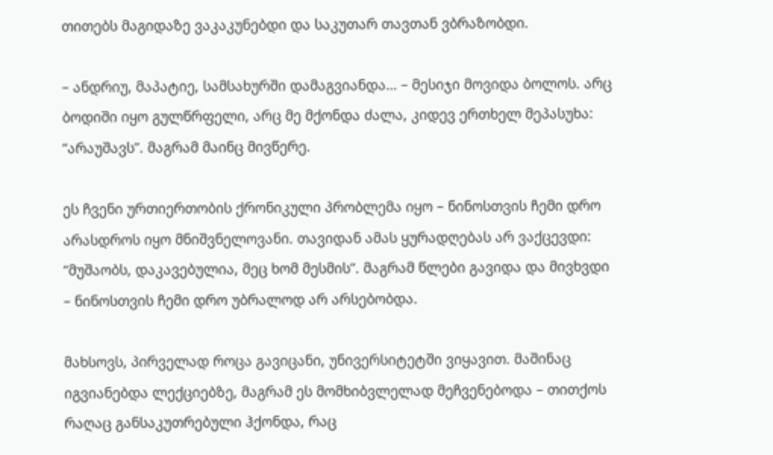თითებს მაგიდაზე ვაკაკუნებდი და საკუთარ თავთან ვბრაზობდი.

– ანდრიუ, მაპატიე, სამსახურში დამაგვიანდა… – მესიჯი მოვიდა ბოლოს. არც ბოდიში იყო გულწრფელი, არც მე მქონდა ძალა, კიდევ ერთხელ მეპასუხა: “არაუშავს”. მაგრამ მაინც მივწერე.

ეს ჩვენი ურთიერთობის ქრონიკული პრობლემა იყო – ნინოსთვის ჩემი დრო არასდროს იყო მნიშვნელოვანი. თავიდან ამას ყურადღებას არ ვაქცევდი: “მუშაობს, დაკავებულია, მეც ხომ მესმის”. მაგრამ წლები გავიდა და მივხვდი – ნინოსთვის ჩემი დრო უბრალოდ არ არსებობდა.

მახსოვს, პირველად როცა გავიცანი, უნივერსიტეტში ვიყავით. მაშინაც იგვიანებდა ლექციებზე, მაგრამ ეს მომხიბვლელად მეჩვენებოდა – თითქოს რაღაც განსაკუთრებული ჰქონდა, რაც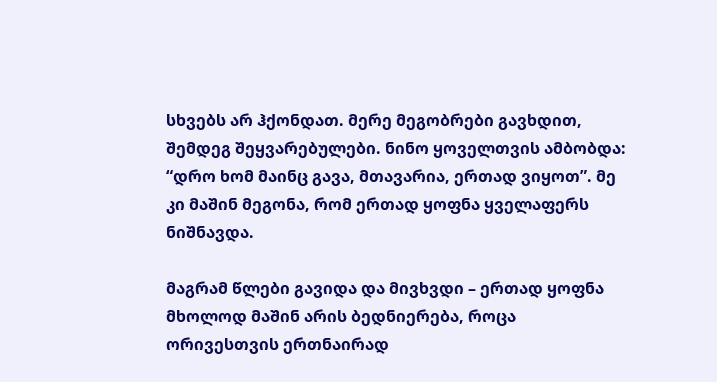სხვებს არ ჰქონდათ. მერე მეგობრები გავხდით, შემდეგ შეყვარებულები. ნინო ყოველთვის ამბობდა: “დრო ხომ მაინც გავა, მთავარია, ერთად ვიყოთ”. მე კი მაშინ მეგონა, რომ ერთად ყოფნა ყველაფერს ნიშნავდა.

მაგრამ წლები გავიდა და მივხვდი – ერთად ყოფნა მხოლოდ მაშინ არის ბედნიერება, როცა ორივესთვის ერთნაირად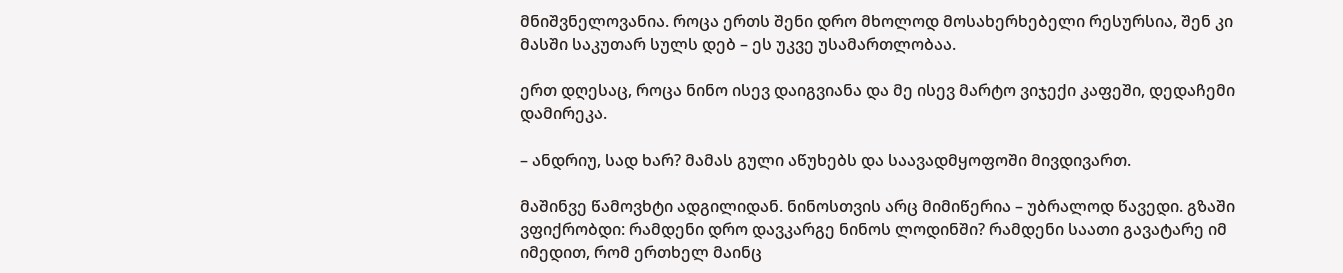მნიშვნელოვანია. როცა ერთს შენი დრო მხოლოდ მოსახერხებელი რესურსია, შენ კი მასში საკუთარ სულს დებ – ეს უკვე უსამართლობაა.

ერთ დღესაც, როცა ნინო ისევ დაიგვიანა და მე ისევ მარტო ვიჯექი კაფეში, დედაჩემი დამირეკა.

– ანდრიუ, სად ხარ? მამას გული აწუხებს და საავადმყოფოში მივდივართ.

მაშინვე წამოვხტი ადგილიდან. ნინოსთვის არც მიმიწერია – უბრალოდ წავედი. გზაში ვფიქრობდი: რამდენი დრო დავკარგე ნინოს ლოდინში? რამდენი საათი გავატარე იმ იმედით, რომ ერთხელ მაინც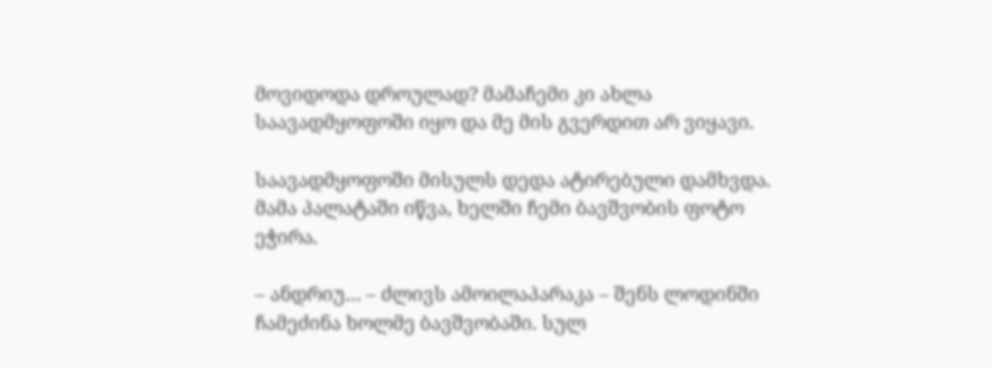მოვიდოდა დროულად? მამაჩემი კი ახლა საავადმყოფოში იყო და მე მის გვერდით არ ვიყავი.

საავადმყოფოში მისულს დედა ატირებული დამხვდა. მამა პალატაში იწვა, ხელში ჩემი ბავშვობის ფოტო ეჭირა.

– ანდრიუ… – ძლივს ამოილაპარაკა – შენს ლოდინში ჩამეძინა ხოლმე ბავშვობაში. სულ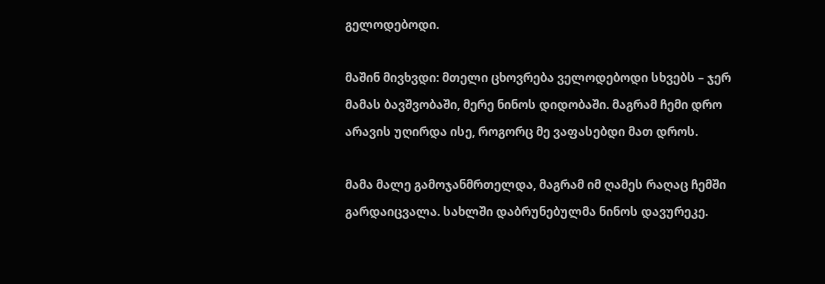გელოდებოდი.

მაშინ მივხვდი: მთელი ცხოვრება ველოდებოდი სხვებს – ჯერ მამას ბავშვობაში, მერე ნინოს დიდობაში. მაგრამ ჩემი დრო არავის უღირდა ისე, როგორც მე ვაფასებდი მათ დროს.

მამა მალე გამოჯანმრთელდა, მაგრამ იმ ღამეს რაღაც ჩემში გარდაიცვალა. სახლში დაბრუნებულმა ნინოს დავურეკე.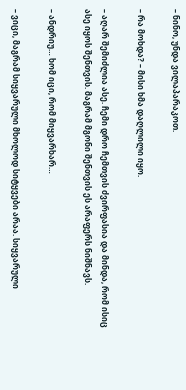– ნინო, უნდა ვილაპარაკოთ.

– რა მოხდა? – მისი ხმა დაღლილი იყო.

– აღარ შემიძლია ასე. ჩემი დრო ჩემთვის ძვირფასია და მინდა, რომ ისიც ასე იყოს შენთვის. მაგრამ მგონი შენთვის ეს არაფერს ნიშნავს.

– ანდრიუ… ხომ იცი, რომ მიყვარხარ…

– ვიცი, მაგრამ სიყვარული მხოლოდ სიტყვები არაა. სიყვარული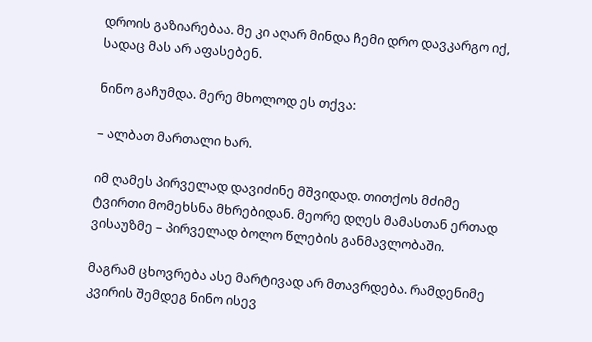დროის გაზიარებაა. მე კი აღარ მინდა ჩემი დრო დავკარგო იქ, სადაც მას არ აფასებენ.

ნინო გაჩუმდა. მერე მხოლოდ ეს თქვა:

– ალბათ მართალი ხარ.

იმ ღამეს პირველად დავიძინე მშვიდად. თითქოს მძიმე ტვირთი მომეხსნა მხრებიდან. მეორე დღეს მამასთან ერთად ვისაუზმე – პირველად ბოლო წლების განმავლობაში.

მაგრამ ცხოვრება ასე მარტივად არ მთავრდება. რამდენიმე კვირის შემდეგ ნინო ისევ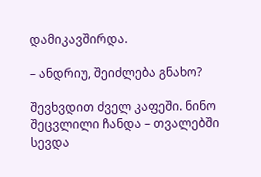დამიკავშირდა.

– ანდრიუ, შეიძლება გნახო?

შევხვდით ძველ კაფეში. ნინო შეცვლილი ჩანდა – თვალებში სევდა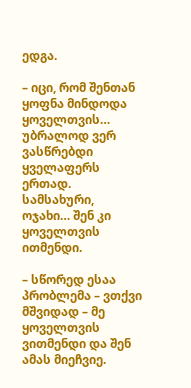ედგა.

– იცი, რომ შენთან ყოფნა მინდოდა ყოველთვის… უბრალოდ ვერ ვასწრებდი ყველაფერს ერთად. სამსახური, ოჯახი… შენ კი ყოველთვის ითმენდი.

– სწორედ ესაა პრობლემა – ვთქვი მშვიდად – მე ყოველთვის ვითმენდი და შენ ამას მიეჩვიე.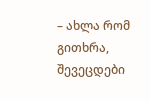– ახლა რომ გითხრა, შევეცდები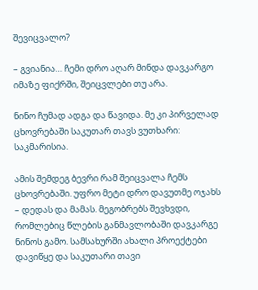შევიცვალო?

– გვიანია… ჩემი დრო აღარ მინდა დავკარგო იმაზე ფიქრში, შეიცვლები თუ არა.

ნინო ჩუმად ადგა და წავიდა. მე კი პირველად ცხოვრებაში საკუთარ თავს ვუთხარი: საკმარისია.

ამის შემდეგ ბევრი რამ შეიცვალა ჩემს ცხოვრებაში. უფრო მეტი დრო დავუთმე ოჯახს – დედას და მამას. მეგობრებს შევხვდი, რომლებიც წლების განმავლობაში დავკარგე ნინოს გამო. სამსახურში ახალი პროექტები დავიწყე და საკუთარი თავი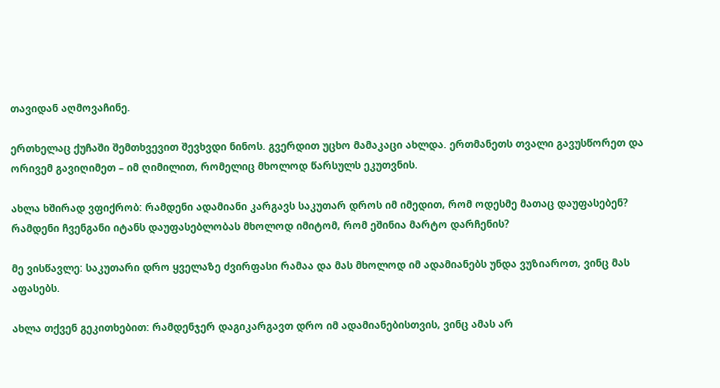თავიდან აღმოვაჩინე.

ერთხელაც ქუჩაში შემთხვევით შევხვდი ნინოს. გვერდით უცხო მამაკაცი ახლდა. ერთმანეთს თვალი გავუსწორეთ და ორივემ გავიღიმეთ – იმ ღიმილით, რომელიც მხოლოდ წარსულს ეკუთვნის.

ახლა ხშირად ვფიქრობ: რამდენი ადამიანი კარგავს საკუთარ დროს იმ იმედით, რომ ოდესმე მათაც დაუფასებენ? რამდენი ჩვენგანი იტანს დაუფასებლობას მხოლოდ იმიტომ, რომ ეშინია მარტო დარჩენის?

მე ვისწავლე: საკუთარი დრო ყველაზე ძვირფასი რამაა და მას მხოლოდ იმ ადამიანებს უნდა ვუზიაროთ, ვინც მას აფასებს.

ახლა თქვენ გეკითხებით: რამდენჯერ დაგიკარგავთ დრო იმ ადამიანებისთვის, ვინც ამას არ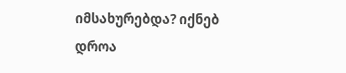იმსახურებდა? იქნებ დროა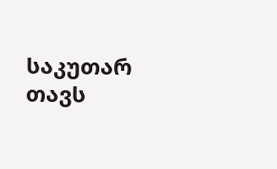საკუთარ თავს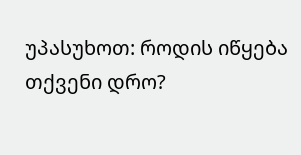უპასუხოთ: როდის იწყება თქვენი დრო?